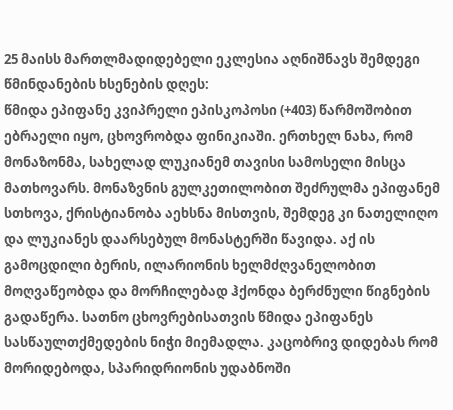25 მაისს მართლმადიდებელი ეკლესია აღნიშნავს შემდეგი წმინდანების ხსენების დღეს:
წმიდა ეპიფანე კვიპრელი ეპისკოპოსი (+403) წარმოშობით ებრაელი იყო, ცხოვრობდა ფინიკიაში. ერთხელ ნახა, რომ მონაზონმა, სახელად ლუკიანემ თავისი სამოსელი მისცა მათხოვარს. მონაზვნის გულკეთილობით შეძრულმა ეპიფანემ სთხოვა, ქრისტიანობა აეხსნა მისთვის, შემდეგ კი ნათელიღო და ლუკიანეს დაარსებულ მონასტერში წავიდა. აქ ის გამოცდილი ბერის, ილარიონის ხელმძღვანელობით მოღვაწეობდა და მორჩილებად ჰქონდა ბერძნული წიგნების გადაწერა. სათნო ცხოვრებისათვის წმიდა ეპიფანეს სასწაულთქმედების ნიჭი მიემადლა. კაცობრივ დიდებას რომ მორიდებოდა, სპარიდრიონის უდაბნოში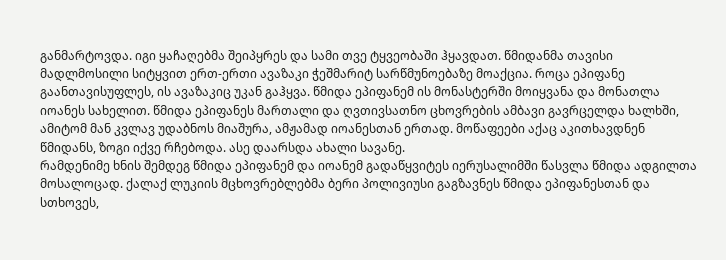განმარტოვდა. იგი ყაჩაღებმა შეიპყრეს და სამი თვე ტყვეობაში ჰყავდათ. წმიდანმა თავისი მადლმოსილი სიტყვით ერთ-ერთი ავაზაკი ჭეშმარიტ სარწმუნოებაზე მოაქცია. როცა ეპიფანე გაანთავისუფლეს, ის ავაზაკიც უკან გაჰყვა. წმიდა ეპიფანემ ის მონასტერში მოიყვანა და მონათლა იოანეს სახელით. წმიდა ეპიფანეს მართალი და ღვთივსათნო ცხოვრების ამბავი გავრცელდა ხალხში, ამიტომ მან კვლავ უდაბნოს მიაშურა, ამჟამად იოანესთან ერთად. მოწაფეები აქაც აკითხავდნენ წმიდანს, ზოგი იქვე რჩებოდა. ასე დაარსდა ახალი სავანე.
რამდენიმე ხნის შემდეგ წმიდა ეპიფანემ და იოანემ გადაწყვიტეს იერუსალიმში წასვლა წმიდა ადგილთა მოსალოცად. ქალაქ ლუკიის მცხოვრებლებმა ბერი პოლივიუსი გაგზავნეს წმიდა ეპიფანესთან და სთხოვეს,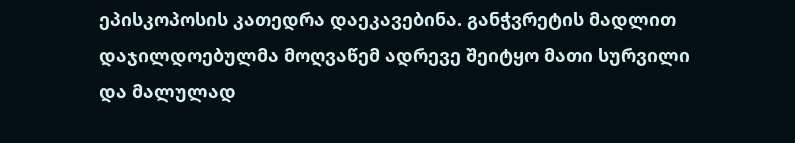ეპისკოპოსის კათედრა დაეკავებინა. განჭვრეტის მადლით დაჯილდოებულმა მოღვაწემ ადრევე შეიტყო მათი სურვილი და მალულად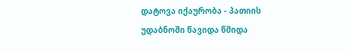დატოვა იქაურობა - პათიის უდაბნოში წავიდა წმიდა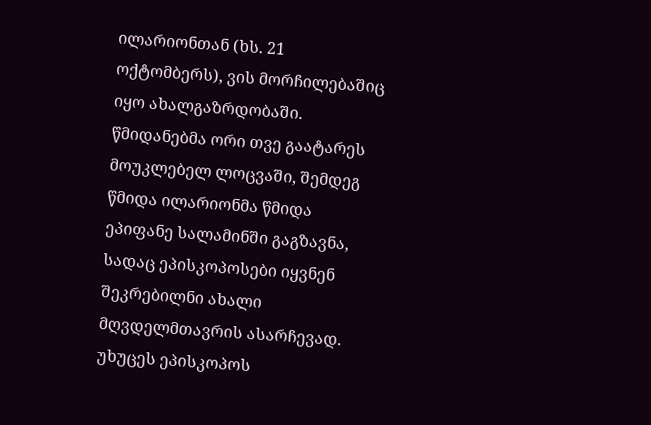ილარიონთან (ხს. 21 ოქტომბერს), ვის მორჩილებაშიც იყო ახალგაზრდობაში. წმიდანებმა ორი თვე გაატარეს მოუკლებელ ლოცვაში, შემდეგ წმიდა ილარიონმა წმიდა ეპიფანე სალამინში გაგზავნა, სადაც ეპისკოპოსები იყვნენ შეკრებილნი ახალი მღვდელმთავრის ასარჩევად. უხუცეს ეპისკოპოს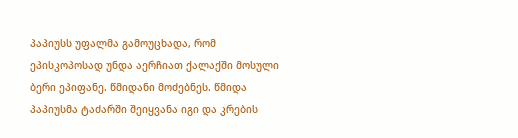პაპიუსს უფალმა გამოუცხადა, რომ ეპისკოპოსად უნდა აერჩიათ ქალაქში მოსული ბერი ეპიფანე. წმიდანი მოძებნეს. წმიდა პაპიუსმა ტაძარში შეიყვანა იგი და კრების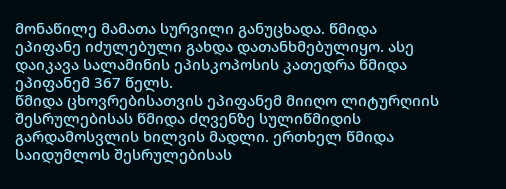მონაწილე მამათა სურვილი განუცხადა. წმიდა ეპიფანე იძულებული გახდა დათანხმებულიყო. ასე დაიკავა სალამინის ეპისკოპოსის კათედრა წმიდა ეპიფანემ 367 წელს.
წმიდა ცხოვრებისათვის ეპიფანემ მიიღო ლიტურღიის შესრულებისას წმიდა ძღვენზე სულიწმიდის გარდამოსვლის ხილვის მადლი. ერთხელ წმიდა საიდუმლოს შესრულებისას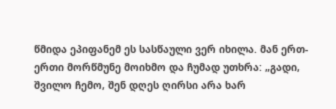წმიდა ეპიფანემ ეს სასწაული ვერ იხილა. მან ერთ-ერთი მორწმუნე მოიხმო და ჩუმად უთხრა: „გადი, შვილო ჩემო, შენ დღეს ღირსი არა ხარ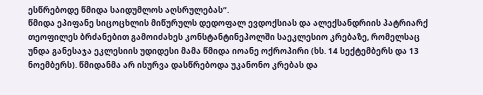ესწრებოდე წმიდა საიდუმლოს აღსრულებას“.
წმიდა ეპიფანე სიცოცხლის მიწურულს დედოფალ ევდოქსიას და ალექსანდრიის პატრიარქ თეოფილეს ბრძანებით გამოიძახეს კონსტანტინეპოლში საეკლესიო კრებაზე, რომელსაც უნდა განესაჯა ეკლესიის უდიდესი მამა წმიდა იოანე ოქროპირი (ხს. 14 სექტემბერს და 13 ნოემბერს). წმიდანმა არ ისურვა დასწრებოდა უკანონო კრებას და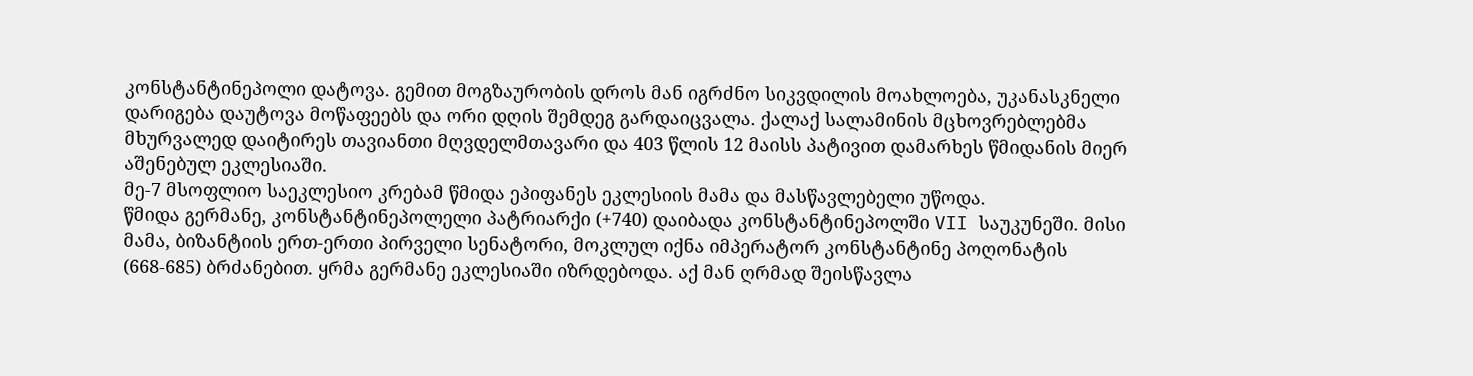კონსტანტინეპოლი დატოვა. გემით მოგზაურობის დროს მან იგრძნო სიკვდილის მოახლოება, უკანასკნელი დარიგება დაუტოვა მოწაფეებს და ორი დღის შემდეგ გარდაიცვალა. ქალაქ სალამინის მცხოვრებლებმა მხურვალედ დაიტირეს თავიანთი მღვდელმთავარი და 403 წლის 12 მაისს პატივით დამარხეს წმიდანის მიერ აშენებულ ეკლესიაში.
მე-7 მსოფლიო საეკლესიო კრებამ წმიდა ეპიფანეს ეკლესიის მამა და მასწავლებელი უწოდა.
წმიდა გერმანე, კონსტანტინეპოლელი პატრიარქი (+740) დაიბადა კონსტანტინეპოლში VII საუკუნეში. მისი მამა, ბიზანტიის ერთ-ერთი პირველი სენატორი, მოკლულ იქნა იმპერატორ კონსტანტინე პოღონატის (668-685) ბრძანებით. ყრმა გერმანე ეკლესიაში იზრდებოდა. აქ მან ღრმად შეისწავლა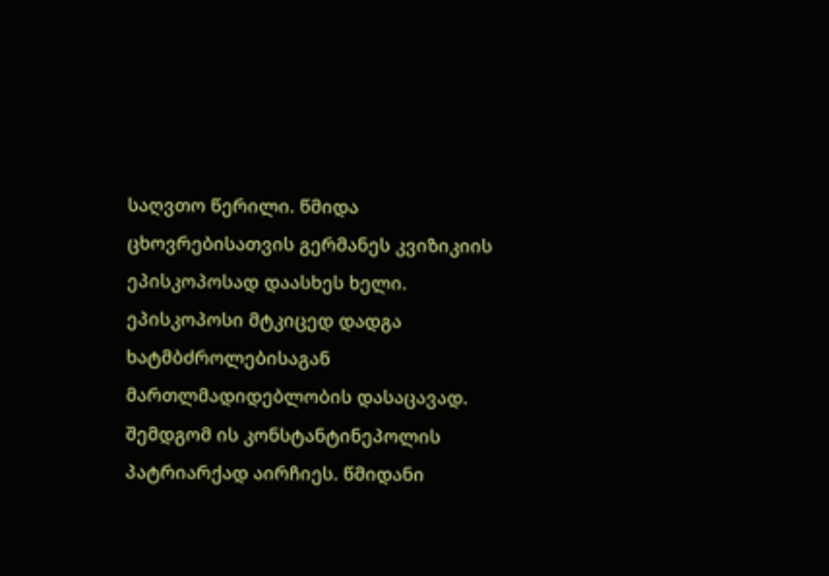საღვთო წერილი. წმიდა ცხოვრებისათვის გერმანეს კვიზიკიის ეპისკოპოსად დაასხეს ხელი. ეპისკოპოსი მტკიცედ დადგა ხატმბძროლებისაგან მართლმადიდებლობის დასაცავად. შემდგომ ის კონსტანტინეპოლის პატრიარქად აირჩიეს. წმიდანი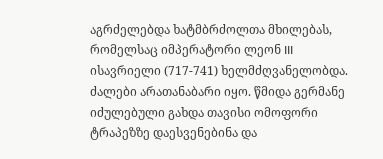აგრძელებდა ხატმბრძოლთა მხილებას, რომელსაც იმპერატორი ლეონ III ისავრიელი (717-741) ხელმძღვანელობდა. ძალები არათანაბარი იყო. წმიდა გერმანე იძულებული გახდა თავისი ომოფორი ტრაპეზზე დაესვენებინა და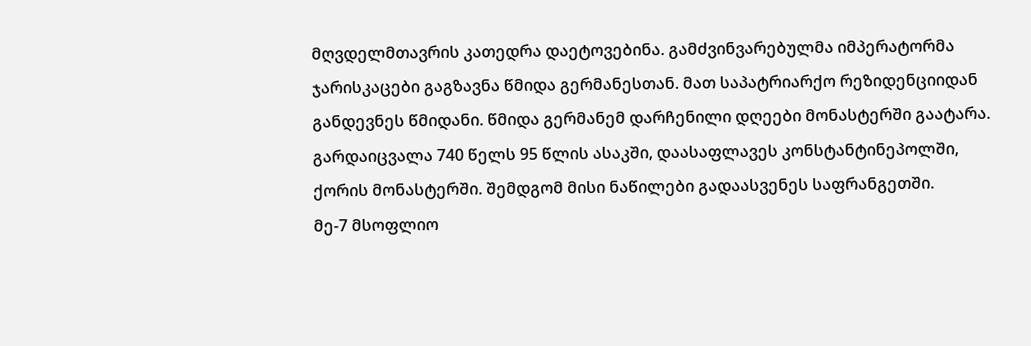მღვდელმთავრის კათედრა დაეტოვებინა. გამძვინვარებულმა იმპერატორმა ჯარისკაცები გაგზავნა წმიდა გერმანესთან. მათ საპატრიარქო რეზიდენციიდან განდევნეს წმიდანი. წმიდა გერმანემ დარჩენილი დღეები მონასტერში გაატარა. გარდაიცვალა 740 წელს 95 წლის ასაკში, დაასაფლავეს კონსტანტინეპოლში, ქორის მონასტერში. შემდგომ მისი ნაწილები გადაასვენეს საფრანგეთში.
მე-7 მსოფლიო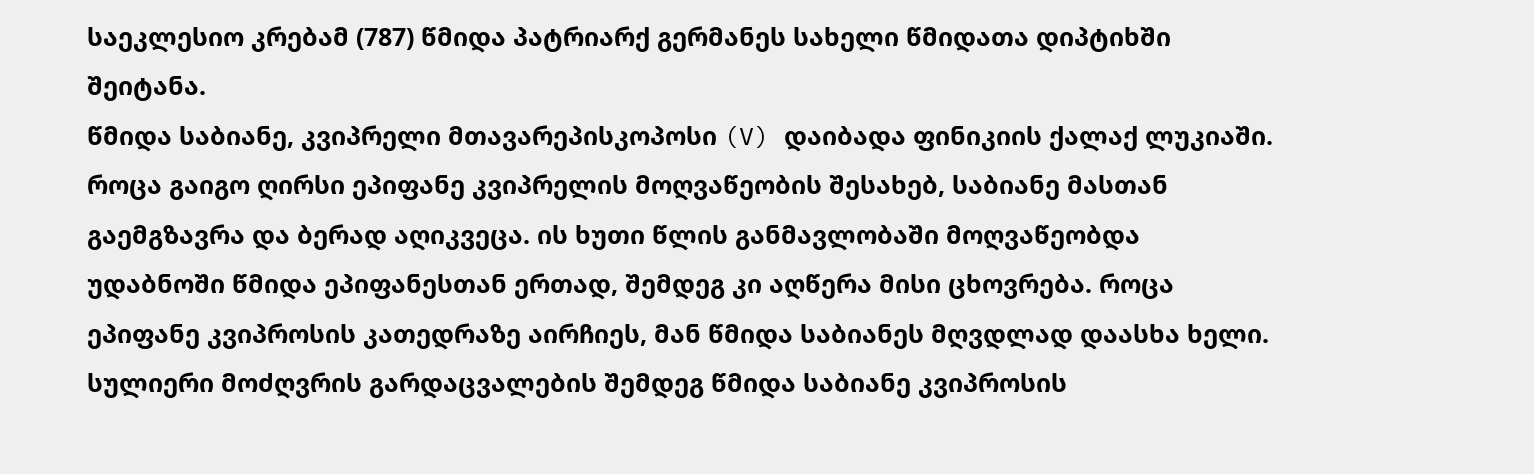საეკლესიო კრებამ (787) წმიდა პატრიარქ გერმანეს სახელი წმიდათა დიპტიხში შეიტანა.
წმიდა საბიანე, კვიპრელი მთავარეპისკოპოსი (V) დაიბადა ფინიკიის ქალაქ ლუკიაში. როცა გაიგო ღირსი ეპიფანე კვიპრელის მოღვაწეობის შესახებ, საბიანე მასთან გაემგზავრა და ბერად აღიკვეცა. ის ხუთი წლის განმავლობაში მოღვაწეობდა უდაბნოში წმიდა ეპიფანესთან ერთად, შემდეგ კი აღწერა მისი ცხოვრება. როცა ეპიფანე კვიპროსის კათედრაზე აირჩიეს, მან წმიდა საბიანეს მღვდლად დაასხა ხელი. სულიერი მოძღვრის გარდაცვალების შემდეგ წმიდა საბიანე კვიპროსის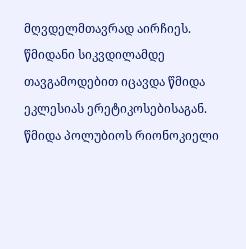მღვდელმთავრად აირჩიეს. წმიდანი სიკვდილამდე თავგამოდებით იცავდა წმიდა ეკლესიას ერეტიკოსებისაგან.
წმიდა პოლუბიოს რიონოკიელი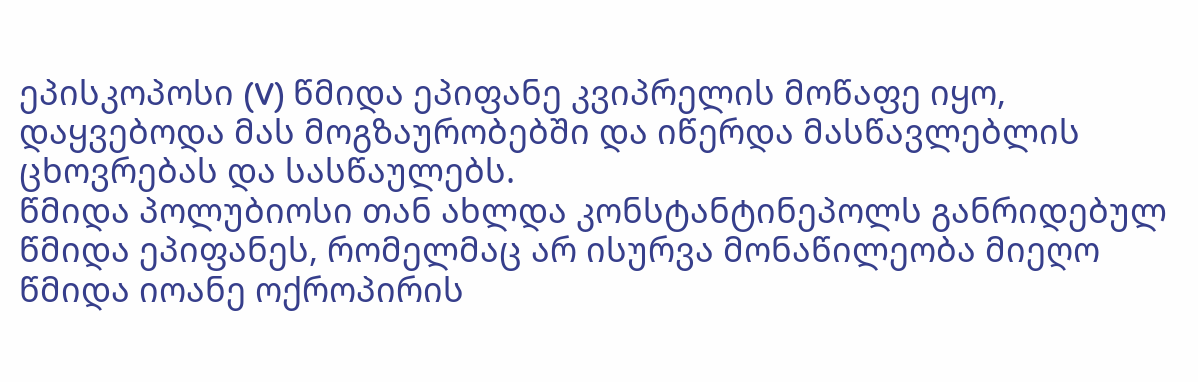ეპისკოპოსი (V) წმიდა ეპიფანე კვიპრელის მოწაფე იყო, დაყვებოდა მას მოგზაურობებში და იწერდა მასწავლებლის ცხოვრებას და სასწაულებს.
წმიდა პოლუბიოსი თან ახლდა კონსტანტინეპოლს განრიდებულ წმიდა ეპიფანეს, რომელმაც არ ისურვა მონაწილეობა მიეღო წმიდა იოანე ოქროპირის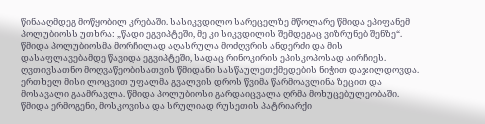წინააღმდეგ მოწყობილ კრებაში. სასიკვდილო სარეცელზე მწოლარე წმიდა ეპიფანემ პოლუბიოსს უთხრა: „წადი ეგვიპტეში, მე კი სიკვდილის შემდეგაც ვიზრუნებ შენზე“. წმიდა პოლუბიოსმა მორჩილად აღასრულა მოძღვრის ანდერძი და მის დასაფლავებამდე წავიდა ეგვიპტეში, სადაც რინოკირის ეპისკოპოსად აირჩიეს. ღვთივსათნო მოღვაწეობისათვის წმიდანი სასწაულეთქმედების ნიჭით დაჯილდოვდა. ერთხელ მისი ლოცვით უფალმა გვალვის დროს წვიმა წარმოავლინა ზეცით და მოსავალი გაამრავლა. წმიდა პოლუბიოსი გარდაიცვალა ღრმა მოხუცებულეობაში.
წმიდა ერმოგენი, მოსკოვისა და სრულიად რუსეთის პატრიარქი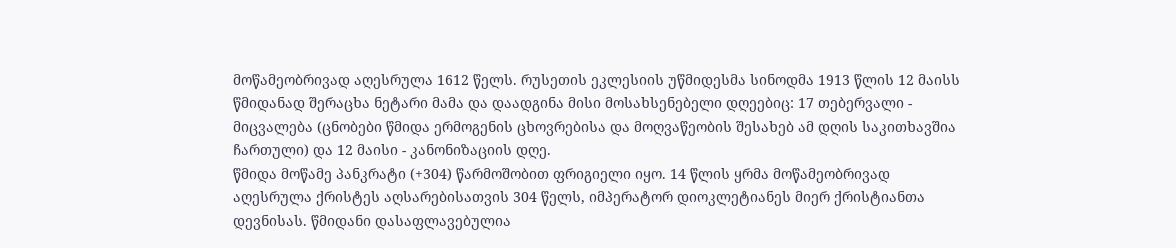მოწამეობრივად აღესრულა 1612 წელს. რუსეთის ეკლესიის უწმიდესმა სინოდმა 1913 წლის 12 მაისს წმიდანად შერაცხა ნეტარი მამა და დაადგინა მისი მოსახსენებელი დღეებიც: 17 თებერვალი - მიცვალება (ცნობები წმიდა ერმოგენის ცხოვრებისა და მოღვაწეობის შესახებ ამ დღის საკითხავშია ჩართული) და 12 მაისი - კანონიზაციის დღე.
წმიდა მოწამე პანკრატი (+304) წარმოშობით ფრიგიელი იყო. 14 წლის ყრმა მოწამეობრივად აღესრულა ქრისტეს აღსარებისათვის 304 წელს, იმპერატორ დიოკლეტიანეს მიერ ქრისტიანთა დევნისას. წმიდანი დასაფლავებულია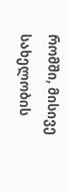რომში, მისივე სახელობის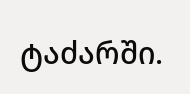ტაძარში.